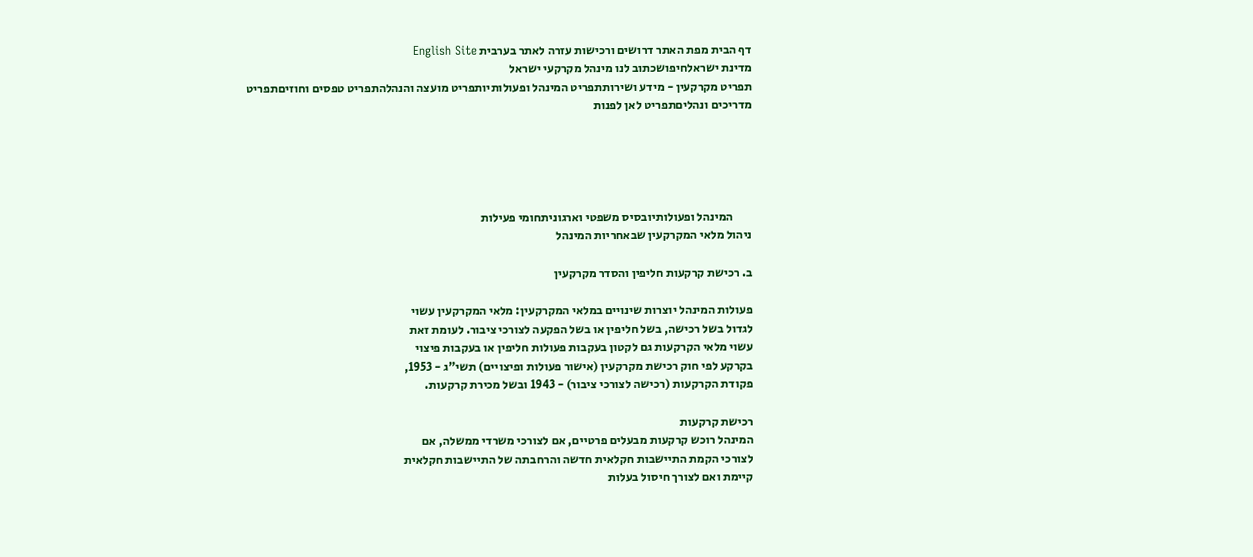דף הבית מפת האתר דרושים ורכישות עזרה לאתר בערבית English Site
מדינת ישראלחיפושכתוב לנו מינהל מקרקעי ישראל
תפריט מקרקעין - מידע ושירותתפריט המינהל ופעולותיותפריט מועצה והנהלהתפריט טפסים וחוזיםתפריט מדריכים ונהליםתפריט לאן לפנות





        המינהל ופעולותיובסיס משפטי וארגוניתחומי פעילות
ניהול מלאי המקרקעין שבאחריות המינהל

ב. רכישת קרקעות חליפין והסדר מקרקעין

פעולות המינהל יוצרות שינויים במלאי המקרקעין: מלאי המקרקעין עשוי
לגדול בשל רכישה, בשל חליפין או בשל הפקעה לצורכי ציבור. לעומת זאת
עשוי מלאי הקרקעות גם לקטון בעקבות פעולות חליפין או בעקבות פיצוי
בקרקע לפי חוק רכישת מקרקעין (אישור פעולות ופיצויים) תשי"ג - 1953,
פקודת הקרקעות (רכישה לצורכי ציבור) - 1943 ובשל מכירת קרקעות.

רכישת קרקעות
המינהל רוכש קרקעות מבעלים פרטיים, אם לצורכי משרדי ממשלה, אם
לצורכי הקמת התיישבות חקלאית חדשה והרחבתה של התיישבות חקלאית
קיימת ואם לצורך חיסול בעלות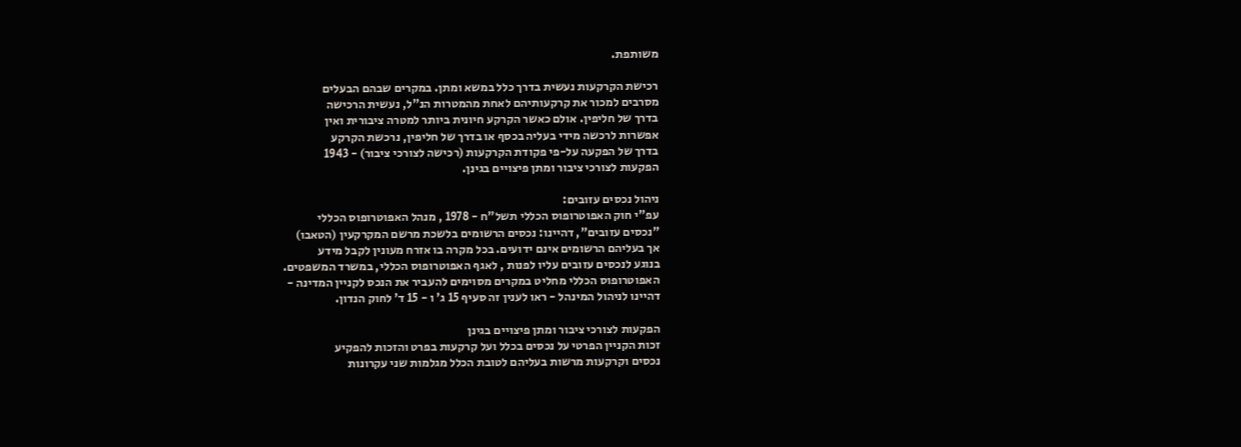משותפת.

רכישת הקרקעות נעשית בדרך כלל במשא ומתן. במקרים שבהם הבעלים
מסרבים למכור את קרקעותיהם לאחת מהמטרות הנ"ל, נעשית הרכישה
בדרך של חליפין. אולם כאשר הקרקע חיונית ביותר למטרה ציבורית ואין
אפשרות לרכשה מידי בעליה בכסף או בדרך של חליפין, נרכשת הקרקע
בדרך של הפקעה על-פי פקודת הקרקעות (רכישה לצורכי ציבור) - 1943
הפקעות לצורכי ציבור ומתן פיצויים בגינן.

ניהול נכסים עזובים:
עפ"י חוק האפוטרופוס הכללי תשל"ח - 1978 , מנהל האפוטרופוס הכללי
"נכסים עזובים", דהיינו: נכסים הרשומים בלשכת מרשם המקרקעין (הטאבו)
אך בעליהם הרשומים אינם ידועים. בכל מקרה בו אזרח מעונין לקבל מידע
בנוגע לנכסים עזובים עליו לפנות , לאגף האפוטרופוס הכללי, במשרד המשפטים.
האפוטרופוס הכללי מחליט במקרים מסוימים להעביר את הנכס לקניין המדינה -
דהיינו לניהול המינהל - ראו לענין זה סעיף 15 ג' ו - 15 ד' לחוק הנדון.

הפקעות לצורכי ציבור ומתן פיצויים בגינן
זכות הקניין הפרטי על נכסים בכלל ועל קרקעות בפרט והזכות להפקיע
נכסים וקרקעות מרשות בעליהם לטובת הכלל מגלמות שני עקרונות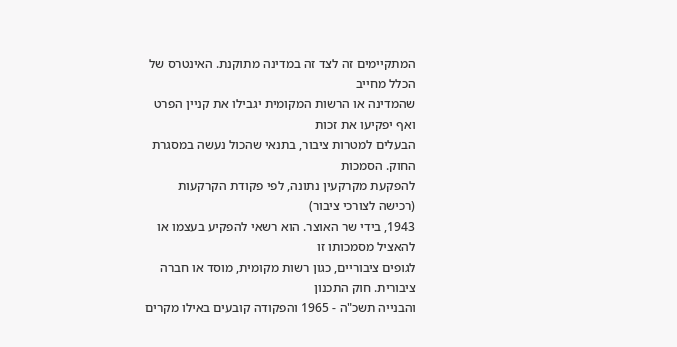המתקיימים זה לצד זה במדינה מתוקנת. האינטרס של הכלל מחייב
שהמדינה או הרשות המקומית יגבילו את קניין הפרט ואף יפקיעו את זכות
הבעלים למטרות ציבור, בתנאי שהכול נעשה במסגרת החוק. הסמכות
להפקעת מקרקעין נתונה, לפי פקודת הקרקעות (רכישה לצורכי ציבור)
1943, בידי שר האוצר. הוא רשאי להפקיע בעצמו או להאציל מסמכותו זו
לגופים ציבוריים, כגון רשות מקומית, מוסד או חברה ציבורית. חוק התכנון
והבנייה תשכ"ה - 1965 והפקודה קובעים באילו מקרים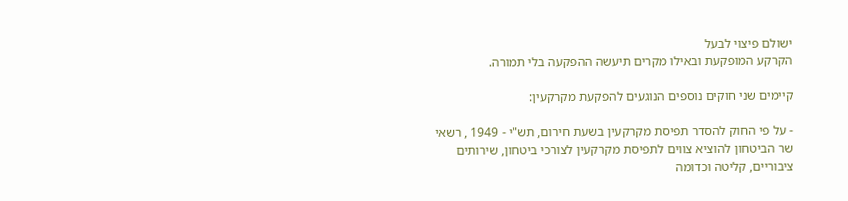ישולם פיצוי לבעל
הקרקע המופקעת ובאילו מקרים תיעשה ההפקעה בלי תמורה.

קיימים שני חוקים נוספים הנוגעים להפקעת מקרקעין:

- על פי החוק להסדר תפיסת מקרקעין בשעת חירום, תש"י - 1949 , רשאי
שר הביטחון להוציא צווים לתפיסת מקרקעין לצורכי ביטחון, שירותים
ציבוריים, קליטה וכדומה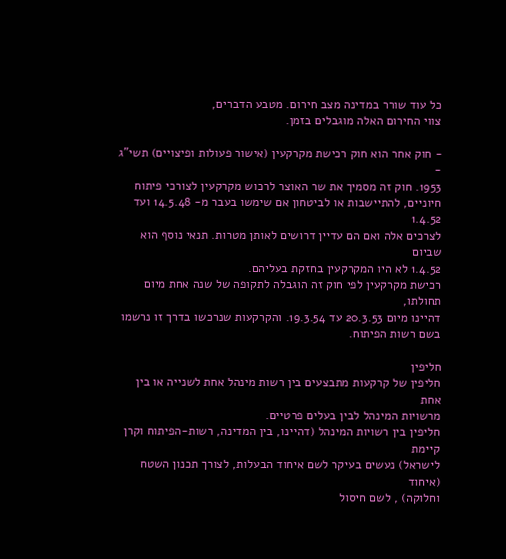כל עוד שורר במדינה מצב חירום. מטבע הדברים,
צווי החירום האלה מוגבלים בזמן.

- חוק אחר הוא חוק רכישת מקרקעין (אישור פעולות ופיצויים) תשי"ג -
1953. חוק זה מסמיך את שר האוצר לרכוש מקרקעין לצורכי פיתוח
חיוניים, להתיישבות או לביטחון אם שימשו בעבר מ- 14.5.48 ועד 1.4.52
לצרכים אלה ואם הם עדיין דרושים לאותן מטרות. תנאי נוסף הוא שביום
1.4.52 לא היו המקרקעין בחזקת בעליהם.
רכישת מקרקעין לפי חוק זה הוגבלה לתקופה של שנה אחת מיום תחולתו,
דהיינו מיום 20.3.53 עד 19.3.54. והקרקעות שנרכשו בדרך זו נרשמו
בשם רשות הפיתוח.

חליפין
חליפין של קרקעות מתבצעים בין רשות מינהל אחת לשנייה או בין אחת
מרשויות המינהל לבין בעלים פרטיים.
חליפין בין רשויות המינהל (דהיינו, בין המדינה, רשות-הפיתוח וקרן קיימת
לישראל) נעשים בעיקר לשם איחוד הבעלות, לצורך תכנון השטח (איחוד
וחלוקה) , לשם חיסול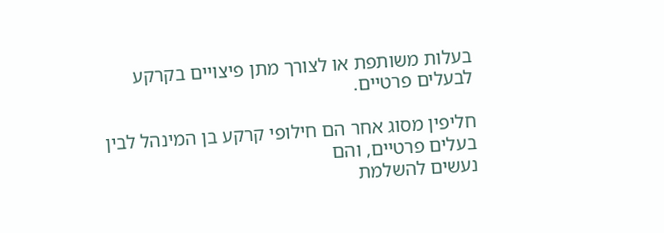בעלות משותפת או לצורך מתן פיצויים בקרקע
לבעלים פרטיים.

חליפין מסוג אחר הם חילופי קרקע בן המינהל לבין בעלים פרטיים, והם
נעשים להשלמת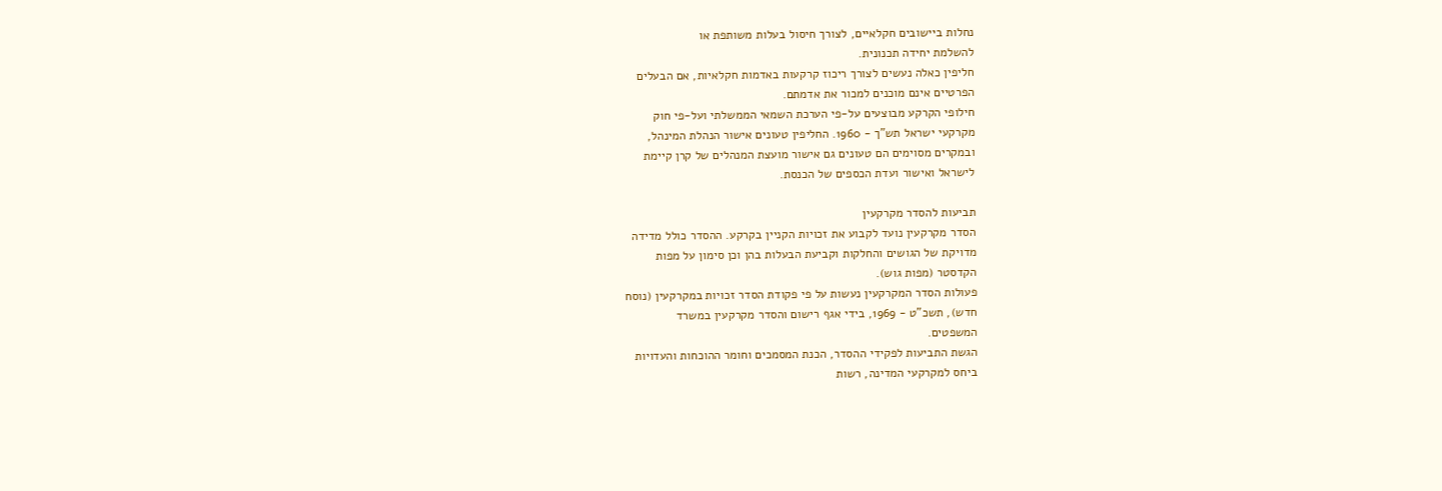נחלות ביישובים חקלאיים, לצורך חיסול בעלות משותפת או
להשלמת יחידה תכנונית.
חליפין כאלה נעשים לצורך ריכוז קרקעות באדמות חקלאיות, אם הבעלים
הפרטיים אינם מוכנים למכור את אדמתם.
חילופי הקרקע מבוצעים על-פי הערכת השמאי הממשלתי ועל-פי חוק
מקרקעי ישראל תש"ך - 1960. החליפין טעונים אישור הנהלת המינהל,
ובמקרים מסוימים הם טעונים גם אישור מועצת המנהלים של קרן קיימת
לישראל ואישור ועדת הכספים של הכנסת.

תביעות להסדר מקרקעין
הסדר מקרקעין נועד לקבוע את זכויות הקניין בקרקע. ההסדר כולל מדידה
מדויקת של הגושים והחלקות וקביעת הבעלות בהן וכן סימון על מפות
הקדסטר (מפות גוש).
פעולות הסדר המקרקעין נעשות על פי פקודת הסדר זכויות במקרקעין (נוסח
חדש), תשכ"ט - 1969, בידי אגף רישום והסדר מקרקעין במשרד
המשפטים.
הגשת התביעות לפקידי ההסדר, הכנת המסמכים וחומר ההוכחות והעדויות
ביחס למקרקעי המדינה, רשות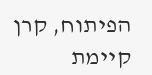הפיתוח, קרן קיימת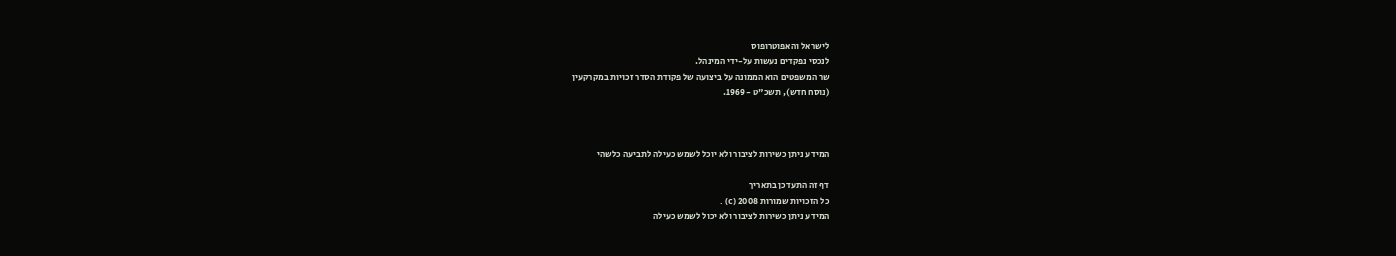לישראל והאפוטרופוס
לנכסי נפקדים נעשות על-ידי המינהל.
שר המשפטים הוא הממונה על ביצועה של פקודת הסדר זכויות במקרקעין
(נוסח חדש), תשכ"ט - 1969.



המידע ניתן כשירות לציבור ולא יוכל לשמש כעילה לתביעה כלשהי

דף זה התעדכן בתאריך
כל הזכויות שמורות 2008 (c) .
המידע ניתן כשירות לציבור ולא יכול לשמש כעילה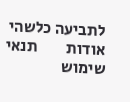לתביעה כלשהי אודות         תנאי שימוש